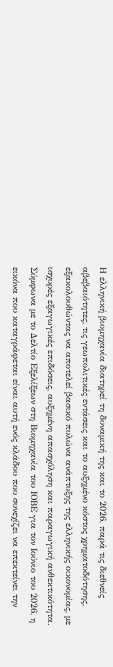Η ελληνική βιομηχανία διατηρεί τη δυναμική της και το 2026, παρά τις διεθνείς αβεβαιότητες, τις γεωπολιτικές εντάσεις και το αυξημένο κόστος χρηματοδότησης, εξακολουθώντας να αποτελεί βασικό πυλώνα ανάπτυξης της ελληνικής οικονομίας, με ισχυρές εξαγωγικές επιδόσεις, αυξημένη απασχόληση και παραγωγική ανθεκτικότητα.
Σύμφωνα με το Δελτίο Εξελίξεων στη Βιομηχανία του ΙΟΒΕ για τον Ιούνιο του 2026, η εικόνα που καταγράφεται είναι αυτή ενός κλάδου που συνεχίζει να επεκτείνει την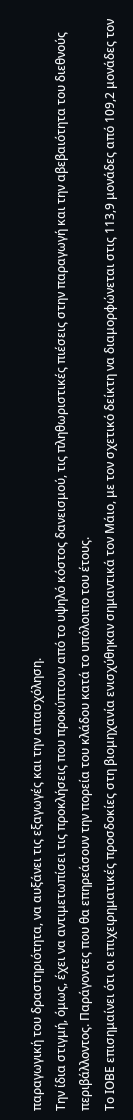παραγωγική του δραστηριότητα, να αυξάνει τις εξαγωγές και την απασχόληση.
Την ίδια στιγμή, όμως, έχει να αντιμετωπίσει τις προκλήσεις που προκύπτουν από το υψηλό κόστος δανεισμού, τις πληθωριστικές πιέσεις στην παραγωγή και την αβεβαιότητα του διεθνούς περιβάλλοντος. Παράγοντες που θα επηρεάσουν την πορεία του κλάδου κατά το υπόλοιπο του έτους.
Το ΙΟΒΕ επισημαίνει ότι οι επιχειρηματικές προσδοκίες στη βιομηχανία ενισχύθηκαν σημαντικά τον Μάιο, με τον σχετικό δείκτη να διαμορφώνεται στις 113,9 μονάδες από 109,2 μονάδες τον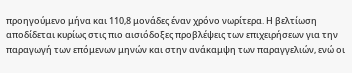προηγούμενο μήνα και 110,8 μονάδες έναν χρόνο νωρίτερα. Η βελτίωση αποδίδεται κυρίως στις πιο αισιόδοξες προβλέψεις των επιχειρήσεων για την παραγωγή των επόμενων μηνών και στην ανάκαμψη των παραγγελιών, ενώ οι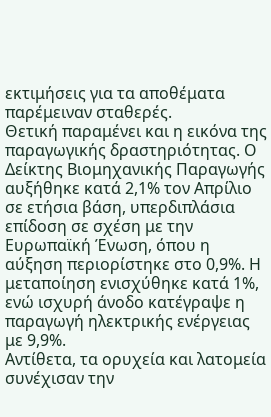εκτιμήσεις για τα αποθέματα παρέμειναν σταθερές.
Θετική παραμένει και η εικόνα της παραγωγικής δραστηριότητας. Ο Δείκτης Βιομηχανικής Παραγωγής αυξήθηκε κατά 2,1% τον Απρίλιο σε ετήσια βάση, υπερδιπλάσια επίδοση σε σχέση με την Ευρωπαϊκή Ένωση, όπου η αύξηση περιορίστηκε στο 0,9%. Η μεταποίηση ενισχύθηκε κατά 1%, ενώ ισχυρή άνοδο κατέγραψε η παραγωγή ηλεκτρικής ενέργειας με 9,9%.
Αντίθετα, τα ορυχεία και λατομεία συνέχισαν την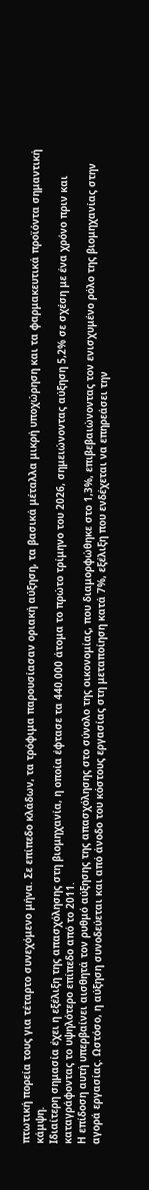πτωτική πορεία τους για τέταρτο συνεχόμενο μήνα. Σε επίπεδο κλάδων, τα τρόφιμα παρουσίασαν οριακή αύξηση, τα βασικά μέταλλα μικρή υποχώρηση και τα φαρμακευτικά προϊόντα σημαντική κάμψη.
Ιδιαίτερη σημασία έχει η εξέλιξη της απασχόλησης στη βιομηχανία, η οποία έφτασε τα 440.000 άτομα το πρώτο τρίμηνο του 2026, σημειώνοντας αύξηση 5,2% σε σχέση με ένα χρόνο πριν και καταγράφοντας το υψηλότερο επίπεδο από το 2011.
Η επίδοση αυτή υπερβαίνει αισθητά τον ρυθμό αύξησης της απασχόλησης στο σύνολο της οικονομίας, που διαμορφώθηκε στο 1,3%, επιβεβαιώνοντας τον ενισχυμένο ρόλο της βιομηχανίας στην αγορά εργασίας. Ωστόσο, η αύξηση συνοδεύεται και από άνοδο του κόστους εργασίας στη μεταποίηση κατά 7%, εξέλιξη που ενδέχεται να επηρεάσει την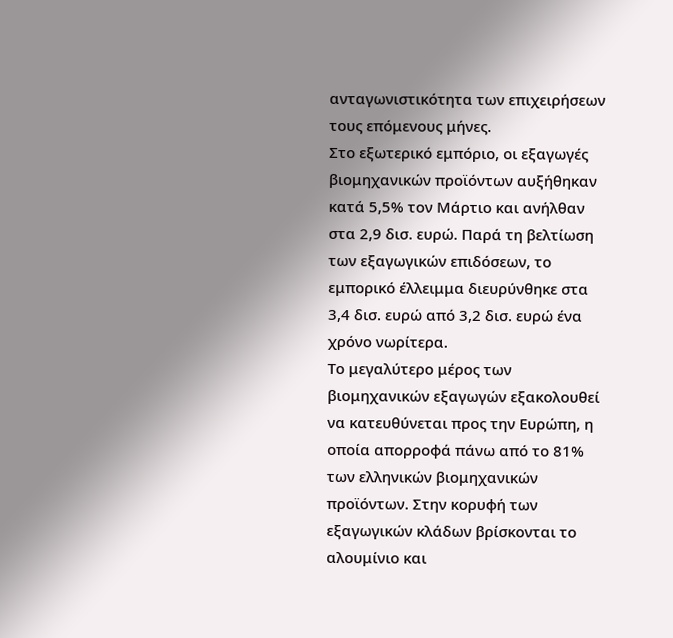ανταγωνιστικότητα των επιχειρήσεων τους επόμενους μήνες.
Στο εξωτερικό εμπόριο, οι εξαγωγές βιομηχανικών προϊόντων αυξήθηκαν κατά 5,5% τον Μάρτιο και ανήλθαν στα 2,9 δισ. ευρώ. Παρά τη βελτίωση των εξαγωγικών επιδόσεων, το εμπορικό έλλειμμα διευρύνθηκε στα 3,4 δισ. ευρώ από 3,2 δισ. ευρώ ένα χρόνο νωρίτερα.
Το μεγαλύτερο μέρος των βιομηχανικών εξαγωγών εξακολουθεί να κατευθύνεται προς την Ευρώπη, η οποία απορροφά πάνω από το 81% των ελληνικών βιομηχανικών προϊόντων. Στην κορυφή των εξαγωγικών κλάδων βρίσκονται το αλουμίνιο και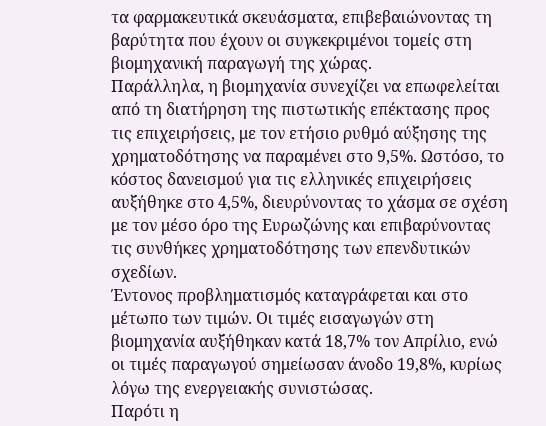τα φαρμακευτικά σκευάσματα, επιβεβαιώνοντας τη βαρύτητα που έχουν οι συγκεκριμένοι τομείς στη βιομηχανική παραγωγή της χώρας.
Παράλληλα, η βιομηχανία συνεχίζει να επωφελείται από τη διατήρηση της πιστωτικής επέκτασης προς τις επιχειρήσεις, με τον ετήσιο ρυθμό αύξησης της χρηματοδότησης να παραμένει στο 9,5%. Ωστόσο, το κόστος δανεισμού για τις ελληνικές επιχειρήσεις αυξήθηκε στο 4,5%, διευρύνοντας το χάσμα σε σχέση με τον μέσο όρο της Ευρωζώνης και επιβαρύνοντας τις συνθήκες χρηματοδότησης των επενδυτικών σχεδίων.
Έντονος προβληματισμός καταγράφεται και στο μέτωπο των τιμών. Οι τιμές εισαγωγών στη βιομηχανία αυξήθηκαν κατά 18,7% τον Απρίλιο, ενώ οι τιμές παραγωγού σημείωσαν άνοδο 19,8%, κυρίως λόγω της ενεργειακής συνιστώσας.
Παρότι η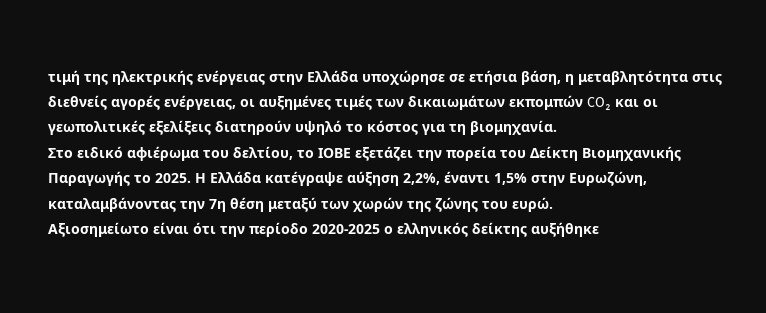τιμή της ηλεκτρικής ενέργειας στην Ελλάδα υποχώρησε σε ετήσια βάση, η μεταβλητότητα στις διεθνείς αγορές ενέργειας, οι αυξημένες τιμές των δικαιωμάτων εκπομπών CO₂ και οι γεωπολιτικές εξελίξεις διατηρούν υψηλό το κόστος για τη βιομηχανία.
Στο ειδικό αφιέρωμα του δελτίου, το ΙΟΒΕ εξετάζει την πορεία του Δείκτη Βιομηχανικής Παραγωγής το 2025. Η Ελλάδα κατέγραψε αύξηση 2,2%, έναντι 1,5% στην Ευρωζώνη, καταλαμβάνοντας την 7η θέση μεταξύ των χωρών της ζώνης του ευρώ.
Αξιοσημείωτο είναι ότι την περίοδο 2020-2025 ο ελληνικός δείκτης αυξήθηκε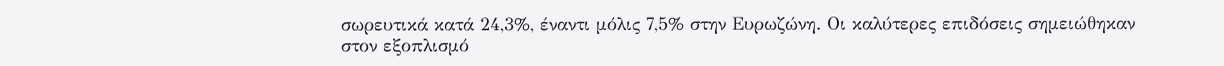σωρευτικά κατά 24,3%, έναντι μόλις 7,5% στην Ευρωζώνη. Οι καλύτερες επιδόσεις σημειώθηκαν στον εξοπλισμό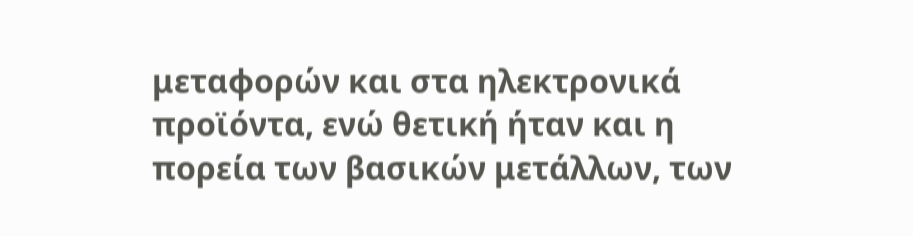μεταφορών και στα ηλεκτρονικά προϊόντα, ενώ θετική ήταν και η πορεία των βασικών μετάλλων, των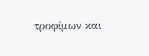τροφίμων και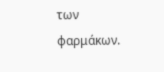των φαρμάκων.